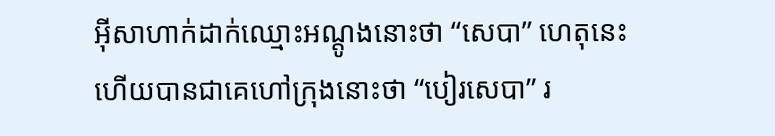អ៊ីសាហាក់ដាក់ឈ្មោះអណ្តូងនោះថា “សេបា” ហេតុនេះហើយបានជាគេហៅក្រុងនោះថា “បៀរសេបា” រ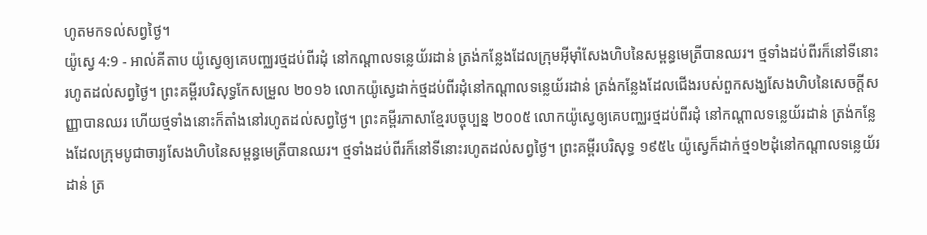ហូតមកទល់សព្វថ្ងៃ។
យ៉ូស្វេ 4:9 - អាល់គីតាប យ៉ូស្វេឲ្យគេបញ្ឈរថ្មដប់ពីរដុំ នៅកណ្តាលទន្លេយ័រដាន់ ត្រង់កន្លែងដែលក្រុមអ៊ីមុាំសែងហិបនៃសម្ពន្ធមេត្រីបានឈរ។ ថ្មទាំងដប់ពីរក៏នៅទីនោះរហូតដល់សព្វថ្ងៃ។ ព្រះគម្ពីរបរិសុទ្ធកែសម្រួល ២០១៦ លោកយ៉ូស្វេដាក់ថ្មដប់ពីរដុំនៅកណ្ដាលទន្លេយ័រដាន់ ត្រង់កន្លែងដែលជើងរបស់ពួកសង្ឃសែងហិបនៃសេចក្ដីសញ្ញាបានឈរ ហើយថ្មទាំងនោះក៏តាំងនៅរហូតដល់សព្វថ្ងៃ។ ព្រះគម្ពីរភាសាខ្មែរបច្ចុប្បន្ន ២០០៥ លោកយ៉ូស្វេឲ្យគេបញ្ឈរថ្មដប់ពីរដុំ នៅកណ្ដាលទន្លេយ័រដាន់ ត្រង់កន្លែងដែលក្រុមបូជាចារ្យសែងហិបនៃសម្ពន្ធមេត្រីបានឈរ។ ថ្មទាំងដប់ពីរក៏នៅទីនោះរហូតដល់សព្វថ្ងៃ។ ព្រះគម្ពីរបរិសុទ្ធ ១៩៥៤ យ៉ូស្វេក៏ដាក់ថ្ម១២ដុំនៅកណ្តាលទន្លេយ័រដាន់ ត្រ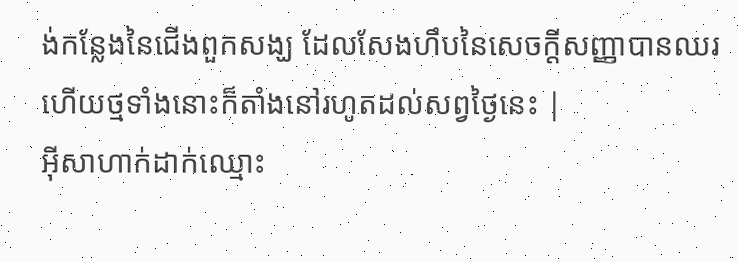ង់កន្លែងនៃជើងពួកសង្ឃ ដែលសែងហឹបនៃសេចក្ដីសញ្ញាបានឈរហើយថ្មទាំងនោះក៏តាំងនៅរហូតដល់សព្វថ្ងៃនេះ |
អ៊ីសាហាក់ដាក់ឈ្មោះ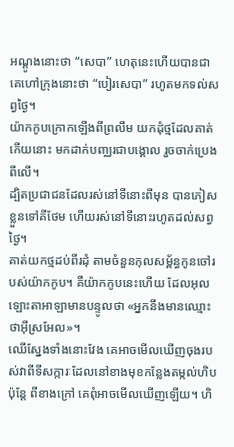អណ្តូងនោះថា “សេបា” ហេតុនេះហើយបានជាគេហៅក្រុងនោះថា “បៀរសេបា” រហូតមកទល់សព្វថ្ងៃ។
យ៉ាកកូបក្រោកឡើងពីព្រលឹម យកដុំថ្មដែលគាត់កើយនោះ មកដាក់បញ្ឈរជាបង្គោល រួចចាក់ប្រេងពីលើ។
ដ្បិតប្រជាជនដែលរស់នៅទីនោះពីមុន បានភៀសខ្លួនទៅគីថែម ហើយរស់នៅទីនោះរហូតដល់សព្វថ្ងៃ។
គាត់យកថ្មដប់ពីរដុំ តាមចំនួនកុលសម្ព័ន្ធកូនចៅរបស់យ៉ាកកូប។ គឺយ៉ាកកូបនេះហើយ ដែលអុលឡោះតាអាឡាមានបន្ទូលថា «អ្នកនឹងមានឈ្មោះថាអ៊ីស្រអែល»។
ឈើស្នែងទាំងនោះវែង គេអាចមើលឃើញចុងរបស់វាពីទីសក្ការៈដែលនៅខាងមុខកន្លែងតម្កល់ហិប ប៉ុន្តែ ពីខាងក្រៅ គេពុំអាចមើលឃើញឡើយ។ ហិ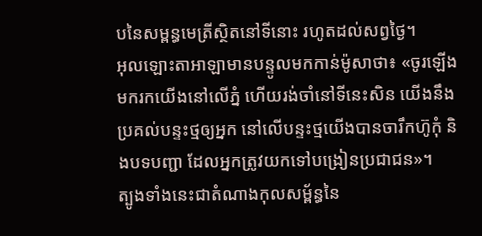បនៃសម្ពន្ធមេត្រីស្ថិតនៅទីនោះ រហូតដល់សព្វថ្ងៃ។
អុលឡោះតាអាឡាមានបន្ទូលមកកាន់ម៉ូសាថា៖ «ចូរឡើងមករកយើងនៅលើភ្នំ ហើយរង់ចាំនៅទីនេះសិន យើងនឹងប្រគល់បន្ទះថ្មឲ្យអ្នក នៅលើបន្ទះថ្មយើងបានចារឹកហ៊ូកុំ និងបទបញ្ជា ដែលអ្នកត្រូវយកទៅបង្រៀនប្រជាជន»។
ត្បូងទាំងនេះជាតំណាងកុលសម្ព័ន្ធនៃ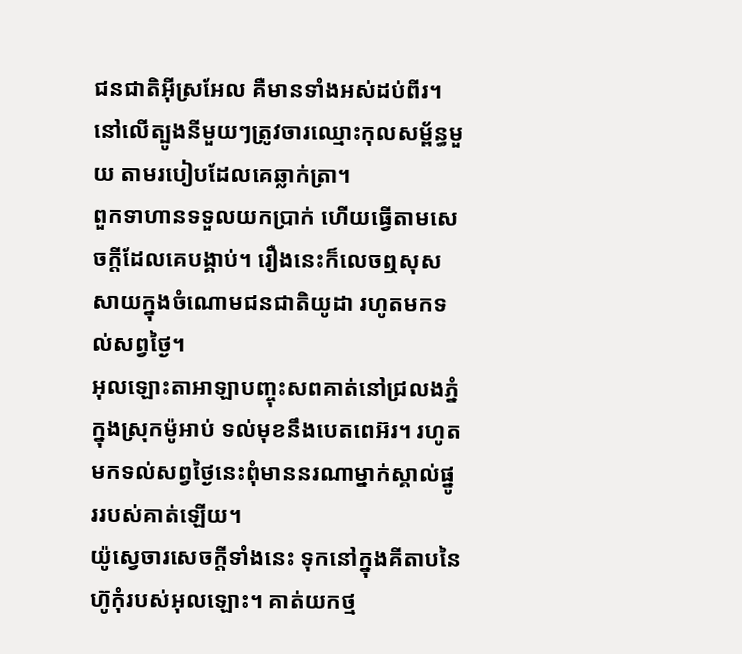ជនជាតិអ៊ីស្រអែល គឺមានទាំងអស់ដប់ពីរ។ នៅលើត្បូងនីមួយៗត្រូវចារឈ្មោះកុលសម្ព័ន្ធមួយ តាមរបៀបដែលគេឆ្លាក់ត្រា។
ពួកទាហានទទួលយកប្រាក់ ហើយធ្វើតាមសេចក្ដីដែលគេបង្គាប់។ រឿងនេះក៏លេចឮសុសសាយក្នុងចំណោមជនជាតិយូដា រហូតមកទល់សព្វថ្ងៃ។
អុលឡោះតាអាឡាបញ្ចុះសពគាត់នៅជ្រលងភ្នំ ក្នុងស្រុកម៉ូអាប់ ទល់មុខនឹងបេតពេអ៊រ។ រហូតមកទល់សព្វថ្ងៃនេះពុំមាននរណាម្នាក់ស្គាល់ផ្នូររបស់គាត់ឡើយ។
យ៉ូស្វេចារសេចក្តីទាំងនេះ ទុកនៅក្នុងគីតាបនៃហ៊ូកុំរបស់អុលឡោះ។ គាត់យកថ្ម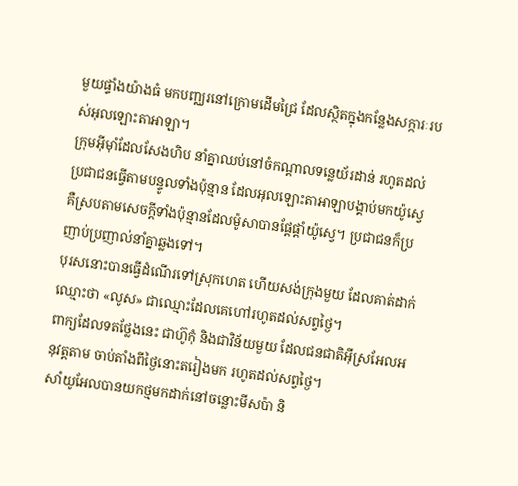មួយផ្ទាំងយ៉ាងធំ មកបញ្ឈរនៅក្រោមដើមជ្រៃ ដែលស្ថិតក្នុងកន្លែងសក្ការៈរបស់អុលឡោះតាអាឡា។
ក្រុមអ៊ីមុាំដែលសែងហិប នាំគ្នាឈប់នៅចំកណ្តាលទន្លេយ័រដាន់ រហូតដល់ប្រជាជនធ្វើតាមបន្ទូលទាំងប៉ុន្មាន ដែលអុលឡោះតាអាឡាបង្គាប់មកយ៉ូស្វេ គឺស្របតាមសេចក្តីទាំងប៉ុន្មានដែលម៉ូសាបានផ្តែផ្តាំយ៉ូស្វេ។ ប្រជាជនក៏ប្រញាប់ប្រញាល់នាំគ្នាឆ្លងទៅ។
បុរសនោះបានធ្វើដំណើរទៅស្រុកហេត ហើយសង់ក្រុងមួយ ដែលគាត់ដាក់ឈ្មោះថា «លូស» ជាឈ្មោះដែលគេហៅរហូតដល់សព្វថ្ងៃ។
ពាក្យដែលទតថ្លែងនេះ ជាហ៊ូកុំ និងជាវិន័យមួយ ដែលជនជាតិអ៊ីស្រអែលអនុវត្តតាម ចាប់តាំងពីថ្ងៃនោះតរៀងមក រហូតដល់សព្វថ្ងៃ។
សាំយូអែលបានយកថ្មមកដាក់នៅចន្លោះមីសប៉ា និ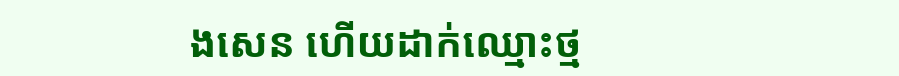ងសេន ហើយដាក់ឈ្មោះថ្ម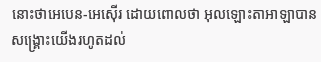នោះថាអេបេន-អេស៊ើរ ដោយពោលថា អុលឡោះតាអាឡាបានសង្គ្រោះយើងរហូតដល់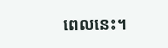ពេលនេះ។